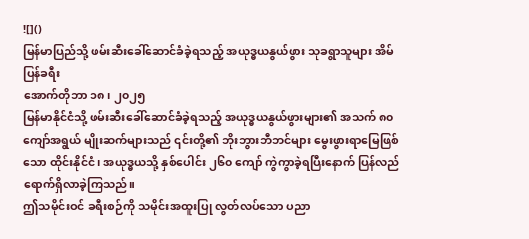![]()
မြန်မာပြည်သို့ ဖမ်းဆီးခေါ်ဆောင်ခံခဲ့ရသည့် အယုဒ္ဓယနွယ်ဖွား သုခရွာသူများ အိမ်ပြန်ခရီး
အောက်တိုဘာ ၁၈၊ ၂၀၂၅
မြန်မာနိုင်ငံသို့ ဖမ်းဆီးခေါ်ဆောင်ခံခဲ့ရသည့် အယုဒ္ဓယနွယ်ဖွားများ၏ အသက် ၈၀ ကျော်အရွယ် မျိုးဆက်များသည် ၎င်းတို့၏ ဘိုးဘွားဘီဘင်များ မွေးဖွားရာမြေဖြစ်သော ထိုင်းနိုင်ငံ၊ အယုဒ္ဓယသို့ နှစ်ပေါင်း ၂၆၀ ကျော် ကွဲကွာခဲ့ရပြီးနောက် ပြန်လည်ရောက်ရှိလာခဲ့ကြသည်။
ဤသမိုင်းဝင် ခရီးစဉ်ကို သမိုင်းအထူးပြု လွတ်လပ်သော ပညာ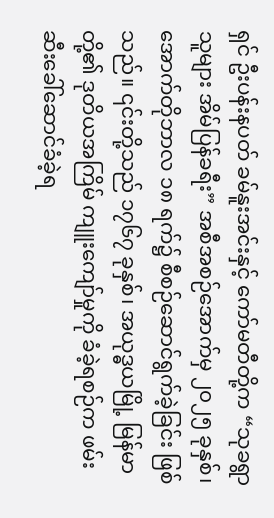ရှင် ဦးပန်းနပတ် ခမ်နူးအင်းနှင့် ကော်မတီတို့က “သုခရွာသူများ အိမ်ပြန်ခရီး” အစီအစဉ်အောက်မှ ၂၀၂၅ ခုနှစ်၊ အောက်တိုဘာလ ၁၈ ရက်၌ စီစဉ်ဆောင်ရွက်ခဲ့ခြင်း ဖြစ်သည်။ ၎င်းတို့သည် ၁၇၆၇ ခုနှစ်၊ အယုဒ္ဓယမြို့ မြန်မာတို့၏ ဒုတိယအကြိမ် ကျူးကျော်မှုကို ခံခဲ့ရစဉ်က ဖမ်းဆီးခေါ်ဆောင်ခံခဲ့ရ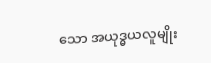သော အယုဒ္ဓယလူမျိုး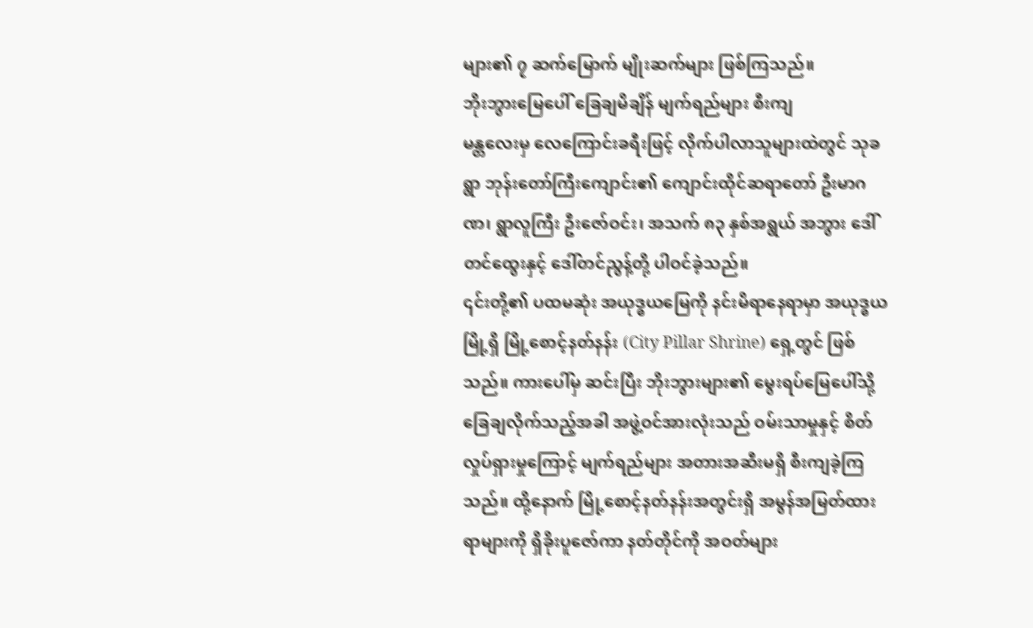များ၏ ၇ ဆက်မြောက် မျိုးဆက်များ ဖြစ်ကြသည်။
ဘိုးဘွားမြေပေါ် ခြေချမိချိန် မျက်ရည်များ စီးကျ
မန္တလေးမှ လေကြောင်းခရီးဖြင့် လိုက်ပါလာသူများထဲတွင် သုခရွာ ဘုန်းတော်ကြီးကျောင်း၏ ကျောင်းထိုင်ဆရာတော် ဦးမာဂဏ၊ ရွာလူကြီး ဦးဇော်ဝင်း၊ အသက် ၈၃ နှစ်အရွယ် အဘွား ဒေါ်တင်ထွေးနှင့် ဒေါ်တင်ညွန့်တို့ ပါဝင်ခဲ့သည်။
၎င်းတို့၏ ပထမဆုံး အယုဒ္ဓယမြေကို နင်းမိရာနေရာမှာ အယုဒ္ဓယမြို့ရှိ မြို့စောင့်နတ်နန်း (City Pillar Shrine) ရှေ့တွင် ဖြစ်သည်။ ကားပေါ်မှ ဆင်းပြီး ဘိုးဘွားများ၏ မွေးရပ်မြေပေါ်သို့ ခြေချလိုက်သည့်အခါ အဖွဲ့ဝင်အားလုံးသည် ဝမ်းသာမှုနှင့် စိတ်လှုပ်ရှားမှုကြောင့် မျက်ရည်များ အတားအဆီးမရှိ စီးကျခဲ့ကြသည်။ ထို့နောက် မြို့စောင့်နတ်နန်းအတွင်းရှိ အမွန်အမြတ်ထားရာများကို ရှိခိုးပူဇော်ကာ နတ်တိုင်ကို အဝတ်များ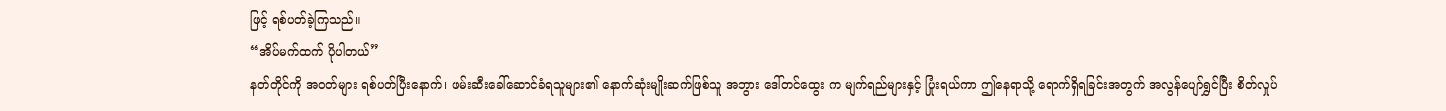ဖြင့် ရစ်ပတ်ခဲ့ကြသည်။
“အိပ်မက်ထက် ပိုပါတယ်”
နတ်တိုင်ကို အဝတ်များ ရစ်ပတ်ပြီးနောက်၊ ဖမ်းဆီးခေါ်ဆောင်ခံရသူများ၏ နောက်ဆုံးမျိုးဆက်ဖြစ်သူ အဘွား ဒေါ်တင်ထွေး က မျက်ရည်များနှင့် ပြုံးရယ်ကာ ဤနေရာသို့ ရောက်ရှိရခြင်းအတွက် အလွန်ပျော်ရွှင်ပြီး စိတ်လှုပ်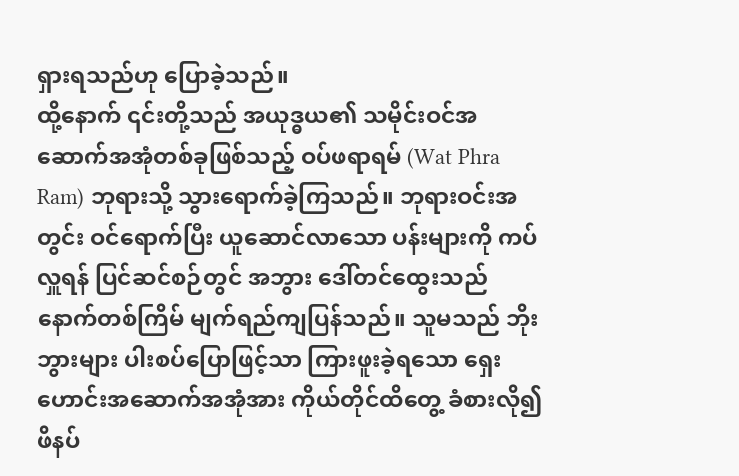ရှားရသည်ဟု ပြောခဲ့သည်။
ထို့နောက် ၎င်းတို့သည် အယုဒ္ဓယ၏ သမိုင်းဝင်အဆောက်အအုံတစ်ခုဖြစ်သည့် ဝပ်ဖရာရမ် (Wat Phra Ram) ဘုရားသို့ သွားရောက်ခဲ့ကြသည်။ ဘုရားဝင်းအတွင်း ဝင်ရောက်ပြီး ယူဆောင်လာသော ပန်းများကို ကပ်လှူရန် ပြင်ဆင်စဉ်တွင် အဘွား ဒေါ်တင်ထွေးသည် နောက်တစ်ကြိမ် မျက်ရည်ကျပြန်သည်။ သူမသည် ဘိုးဘွားများ ပါးစပ်ပြောဖြင့်သာ ကြားဖူးခဲ့ရသော ရှေးဟောင်းအဆောက်အအုံအား ကိုယ်တိုင်ထိတွေ့ ခံစားလို၍ ဖိနပ်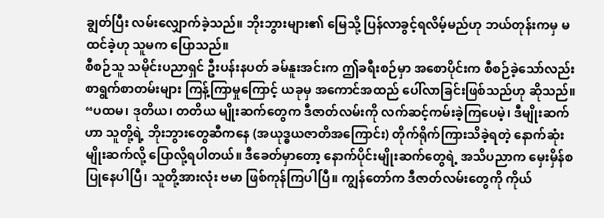ချွတ်ပြီး လမ်းလျှောက်ခဲ့သည်။ ဘိုးဘွားများ၏ မြေသို့ ပြန်လာခွင့်ရလိမ့်မည်ဟု ဘယ်တုန်းကမှ မထင်ခဲ့ဟု သူမက ပြောသည်။
စီစဉ်သူ သမိုင်းပညာရှင် ဦးပန်းနပတ် ခမ်နူးအင်းက ဤခရီးစဉ်မှာ အစောပိုင်းက စီစဉ်ခဲ့သော်လည်း စာရွက်စာတမ်းများ ကြန့်ကြာမှုကြောင့် ယခုမှ အကောင်အထည် ပေါ်လာခြင်းဖြစ်သည်ဟု ဆိုသည်။
“ပထမ၊ ဒုတိယ၊ တတိယ မျိုးဆက်တွေက ဒီဇာတ်လမ်းကို လက်ဆင့်ကမ်းခဲ့ကြပေမဲ့၊ ဒီမျိုးဆက်ဟာ သူတို့ရဲ့ ဘိုးဘွားတွေဆီကနေ (အယုဒ္ဓယဇာတိအကြောင်း) တိုက်ရိုက်ကြားသိခဲ့ရတဲ့ နောက်ဆုံးမျိုးဆက်လို့ ပြောလို့ရပါတယ်။ ဒီခေတ်မှာတော့ နောက်ပိုင်းမျိုးဆက်တွေရဲ့ အသိပညာက မှေးမှိန်စပြုနေပါပြီ၊ သူတို့အားလုံး ဗမာ ဖြစ်ကုန်ကြပါပြီ။ ကျွန်တော်က ဒီဇာတ်လမ်းတွေကို ကိုယ်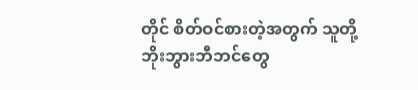တိုင် စိတ်ဝင်စားတဲ့အတွက် သူတို့ ဘိုးဘွားဘီဘင်တွေ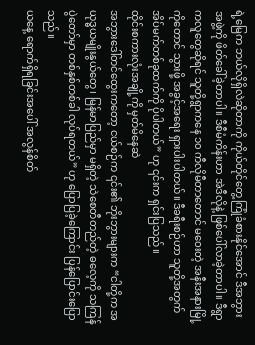ရဲ့မြေက ဘယ်လိုရှိလဲဆိုတာကို ကိုယ်တိုင်တွေ့ကြုံခံစားနိုင်အောင် ဒီအဘွားအဖွဲ့ကို ဖိတ်ခေါ်ခဲ့တာပါ။ ဒီစီမံကိန်းဟာ အဲဒီလိုနဲ့ ဖြစ်ပေါ်လာခဲ့တာပါ။ ဒီရွာကလူတွေဆိုရင် သူတို့ရွာကနေ ၁၀ ကီလိုမီတာတောင် မဝေးတဲ့ အနီးအနားမြို့ကိုတောင် သွားဖို့ အခွင့်အရေး ရှားပါးပါတယ်။ ဒီခရီးစဉ်ဟာ သူတို့အတွက် အိပ်မက်တစ်ခုထက်ကို ပိုပါတယ်” ဟု ၎င်းက ရှင်းပြသည်။
ထိုင်းစကားလုံးအချို့ကို မှတ်မိနေဆဲ
အဘွားဒေါ်တင်ထွေးကတော့ ငယ်စဉ်က ၎င်း၏ ဘိုးဘွားများက “ငါတို့က အယုဒ္ဓယမျိုးနွယ်တွေ၊ မြန်မာပြည်မှာ မရှိတဲ့ သဲစေတီတည်တဲ့ ဓလေ့ကို သကြန်ပွဲတော်မှာ တစ်နှစ်တစ်ခါ လုပ်ရတယ်” ဟု ပြောပြခဲ့ကြောင်း ပြန်ပြောင်းပြောသည်။
ယနေ့ ရောက်ရှိရခြင်းအပေါ် အလွန်စိတ်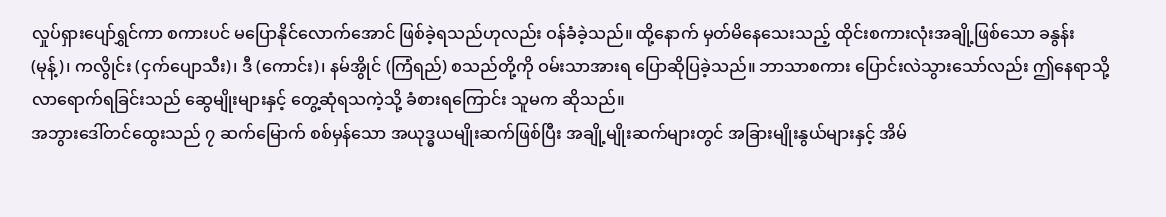လှုပ်ရှားပျော်ရွှင်ကာ စကားပင် မပြောနိုင်လောက်အောင် ဖြစ်ခဲ့ရသည်ဟုလည်း ဝန်ခံခဲ့သည်။ ထို့နောက် မှတ်မိနေသေးသည့် ထိုင်းစကားလုံးအချို့ဖြစ်သော ခနွန်း (မုန့်)၊ ကလွိုင်း (ငှက်ပျောသီး)၊ ဒီ (ကောင်း)၊ နမ်အွိုင် (ကြံရည်) စသည်တို့ကို ဝမ်းသာအားရ ပြောဆိုပြခဲ့သည်။ ဘာသာစကား ပြောင်းလဲသွားသော်လည်း ဤနေရာသို့ လာရောက်ရခြင်းသည် ဆွေမျိုးများနှင့် တွေ့ဆုံရသကဲ့သို့ ခံစားရကြောင်း သူမက ဆိုသည်။
အဘွားဒေါ်တင်ထွေးသည် ၇ ဆက်မြောက် စစ်မှန်သော အယုဒ္ဓယမျိုးဆက်ဖြစ်ပြီး အချို့မျိုးဆက်များတွင် အခြားမျိုးနွယ်များနှင့် အိမ်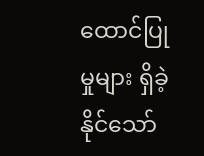ထောင်ပြုမှုများ ရှိခဲ့နိုင်သော်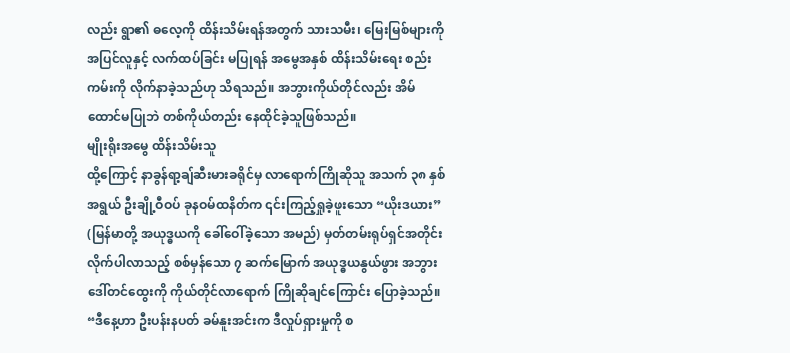လည်း ရွာ၏ ဓလေ့ကို ထိန်းသိမ်းရန်အတွက် သားသမီး၊ မြေးမြစ်များကို အပြင်လူနှင့် လက်ထပ်ခြင်း မပြုရန် အမွေအနှစ် ထိန်းသိမ်းရေး စည်းကမ်းကို လိုက်နာခဲ့သည်ဟု သိရသည်။ အဘွားကိုယ်တိုင်လည်း အိမ်ထောင်မပြုဘဲ တစ်ကိုယ်တည်း နေထိုင်ခဲ့သူဖြစ်သည်။
မျိုးရိုးအမွေ ထိန်းသိမ်းသူ
ထို့ကြောင့် နာခွန်ရာ့ချ်ဆီးမားခရိုင်မှ လာရောက်ကြိုဆိုသူ အသက် ၃၈ နှစ်အရွယ် ဦးချို့ဝီဝပ် ခုနဝမ်ထနိတ်က ၎င်းကြည့်ရှုခဲ့ဖူးသော “ယိုးဒယား” (မြန်မာတို့ အယုဒ္ဓယကို ခေါ်ဝေါ်ခဲ့သော အမည်) မှတ်တမ်းရုပ်ရှင်အတိုင်း လိုက်ပါလာသည့် စစ်မှန်သော ၇ ဆက်မြောက် အယုဒ္ဓယနွယ်ဖွား အဘွားဒေါ်တင်ထွေးကို ကိုယ်တိုင်လာရောက် ကြိုဆိုချင်ကြောင်း ပြောခဲ့သည်။
“ဒီနေ့ဟာ ဦးပန်းနပတ် ခမ်နူးအင်းက ဒီလှုပ်ရှားမှုကို စ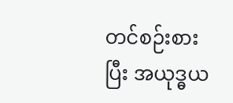တင်စဉ်းစားပြီး အယုဒ္ဓယ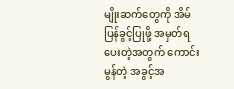မျိုးဆက်တွေကို အိမ်ပြန်ခွင့်ပြုဖို့ အမှတ်ရပေးတဲ့အတွက် ကောင်းမွန်တဲ့ အခွင့်အ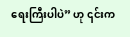ရေးကြီးပါပဲ” ဟု ၎င်းက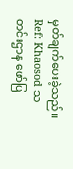မှတ်ချက်ပေးခဲ့သည်။
Ref: Khaosod သတင်းဌာန ဖော်ပြ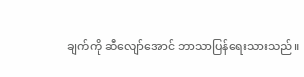ချက်ကို ဆီလျော်အောင် ဘာသာပြန်ရေးသားသည်။